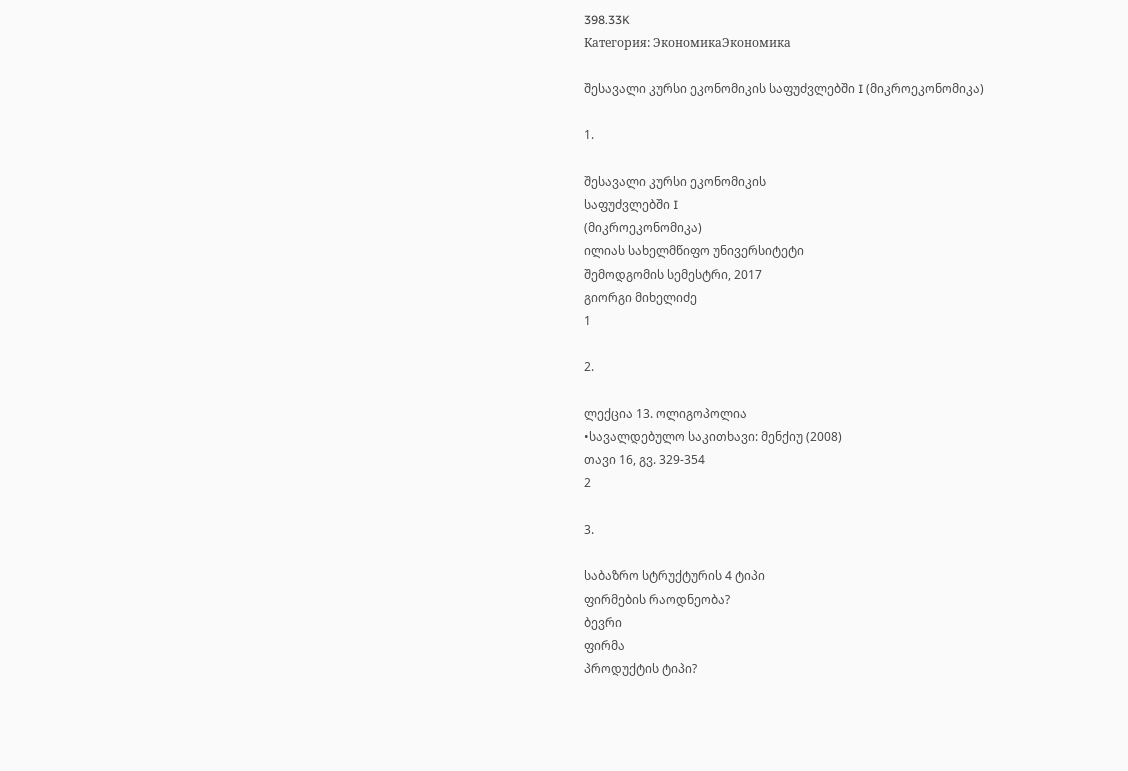398.33K
Категория: ЭкономикаЭкономика

შესავალი კურსი ეკონომიკის საფუძვლებში I (მიკროეკონომიკა)

1.

შესავალი კურსი ეკონომიკის
საფუძვლებში I
(მიკროეკონომიკა)
ილიას სახელმწიფო უნივერსიტეტი
შემოდგომის სემესტრი, 2017
გიორგი მიხელიძე
1

2.

ლექცია 13. ოლიგოპოლია
•სავალდებულო საკითხავი: მენქიუ (2008)
თავი 16, გვ. 329-354
2

3.

საბაზრო სტრუქტურის 4 ტიპი
ფირმების რაოდნეობა?
ბევრი
ფირმა
პროდუქტის ტიპი?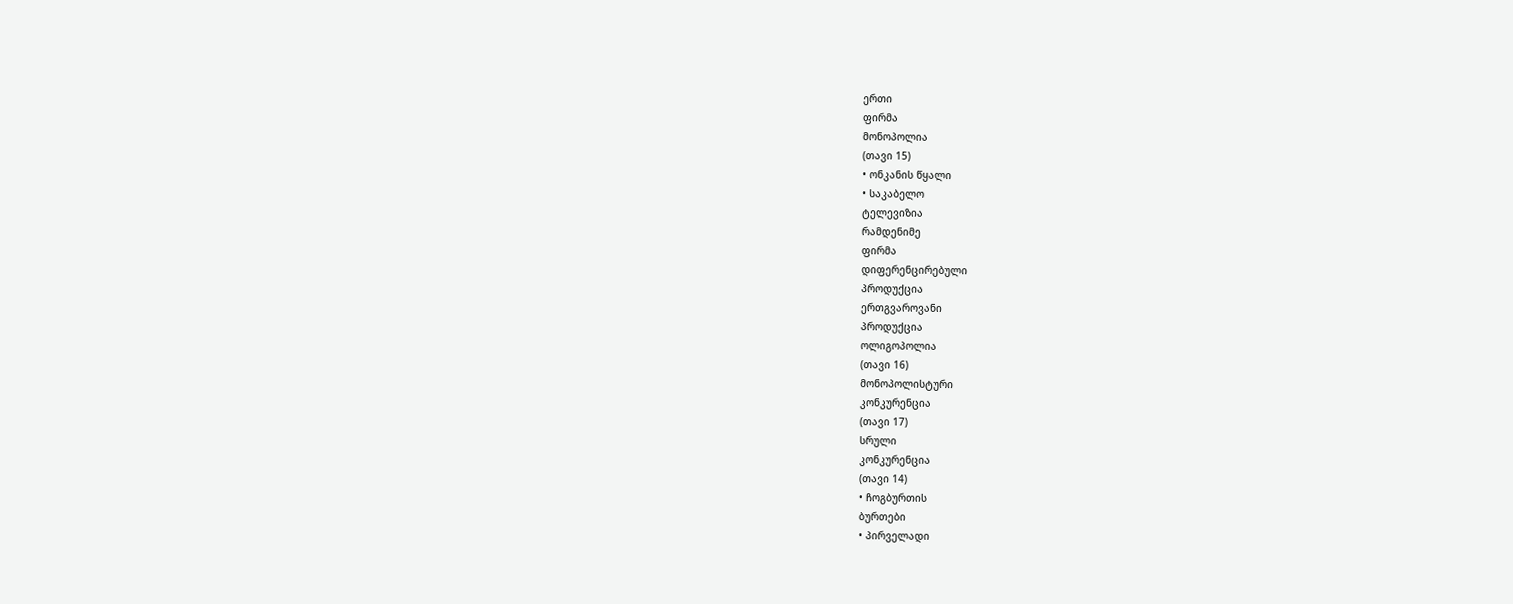ერთი
ფირმა
მონოპოლია
(თავი 15)
• ონკანის წყალი
• საკაბელო
ტელევიზია
რამდენიმე
ფირმა
დიფერენცირებული
პროდუქცია
ერთგვაროვანი
პროდუქცია
ოლიგოპოლია
(თავი 16)
მონოპოლისტური
კონკურენცია
(თავი 17)
სრული
კონკურენცია
(თავი 14)
• ჩოგბურთის
ბურთები
• პირველადი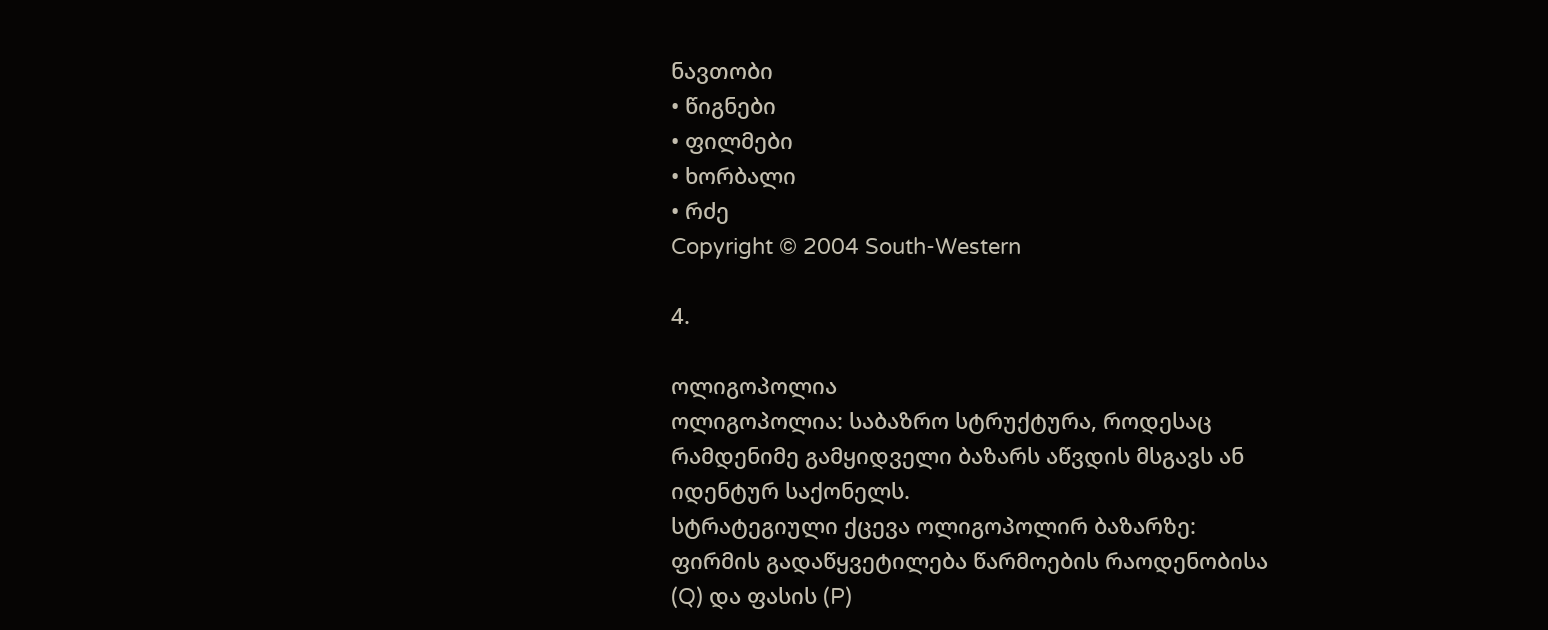ნავთობი
• წიგნები
• ფილმები
• ხორბალი
• რძე
Copyright © 2004 South-Western

4.

ოლიგოპოლია
ოლიგოპოლია: საბაზრო სტრუქტურა, როდესაც
რამდენიმე გამყიდველი ბაზარს აწვდის მსგავს ან
იდენტურ საქონელს.
სტრატეგიული ქცევა ოლიგოპოლირ ბაზარზე:
ფირმის გადაწყვეტილება წარმოების რაოდენობისა
(Q) და ფასის (P)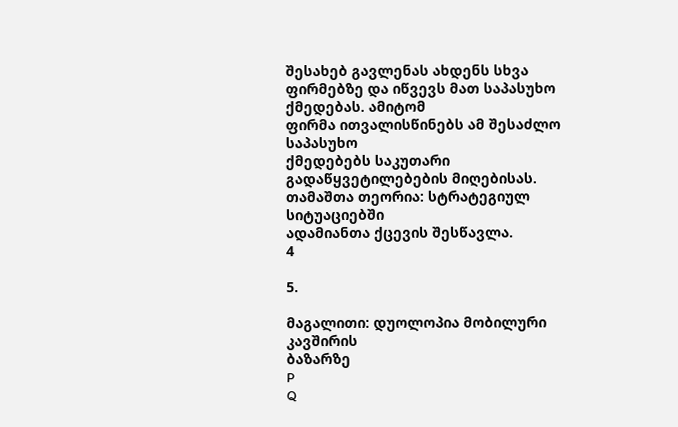შესახებ გავლენას ახდენს სხვა
ფირმებზე და იწვევს მათ საპასუხო ქმედებას. ამიტომ
ფირმა ითვალისწინებს ამ შესაძლო საპასუხო
ქმედებებს საკუთარი გადაწყვეტილებების მიღებისას.
თამაშთა თეორია: სტრატეგიულ სიტუაციებში
ადამიანთა ქცევის შესწავლა.
4

5.

მაგალითი: დუოლოპია მობილური კავშირის
ბაზარზე
P
Q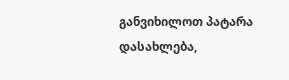განვიხილოთ პატარა დასახლება,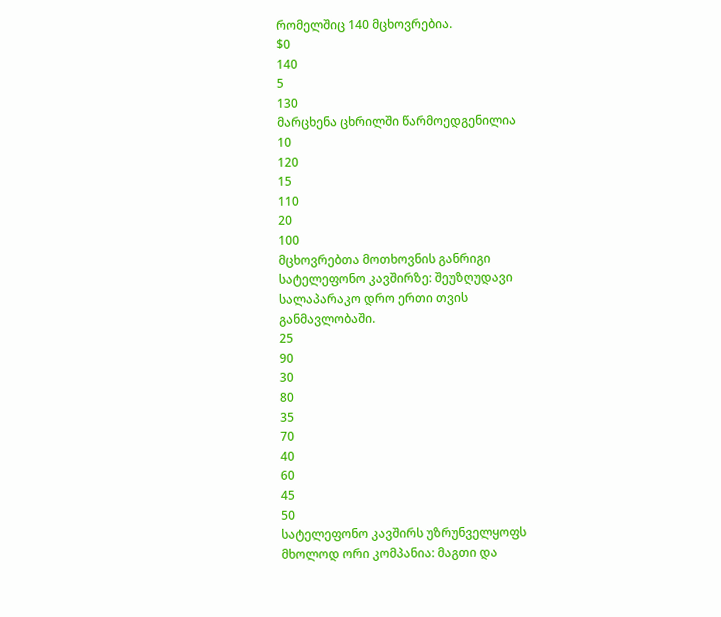რომელშიც 140 მცხოვრებია.
$0
140
5
130
მარცხენა ცხრილში წარმოედგენილია
10
120
15
110
20
100
მცხოვრებთა მოთხოვნის განრიგი
სატელეფონო კავშირზე: შეუზღუდავი
სალაპარაკო დრო ერთი თვის
განმავლობაში.
25
90
30
80
35
70
40
60
45
50
სატელეფონო კავშირს უზრუნველყოფს
მხოლოდ ორი კომპანია: მაგთი და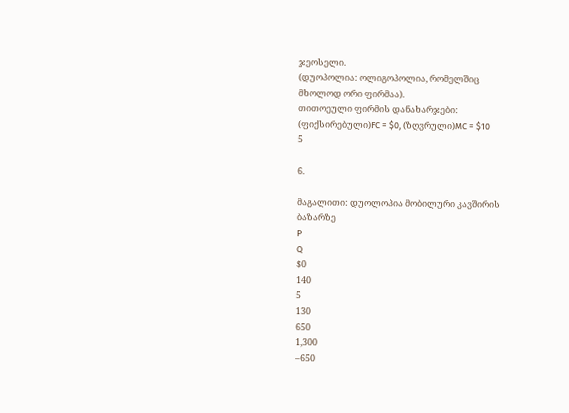ჯეოსელი.
(დუოპოლია: ოლიგოპოლია, რომელშიც
მხოლოდ ორი ფირმაა).
თითოეული ფირმის დანახარჯები:
(ფიქსირებული)FC = $0, (ზღვრული)MC = $10
5

6.

მაგალითი: დუოლოპია მობილური კავშირის
ბაზარზე
P
Q
$0
140
5
130
650
1,300
–650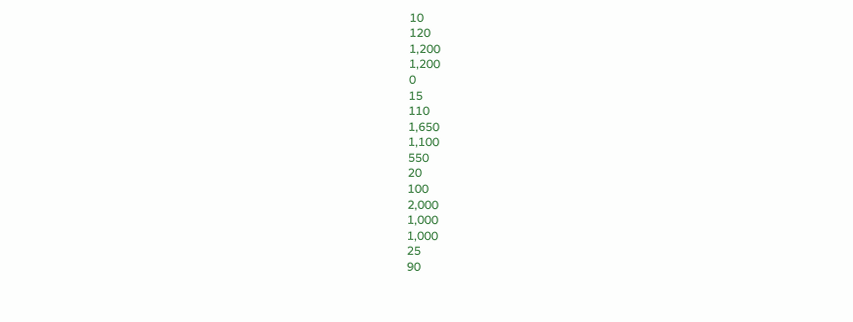10
120
1,200
1,200
0
15
110
1,650
1,100
550
20
100
2,000
1,000
1,000
25
90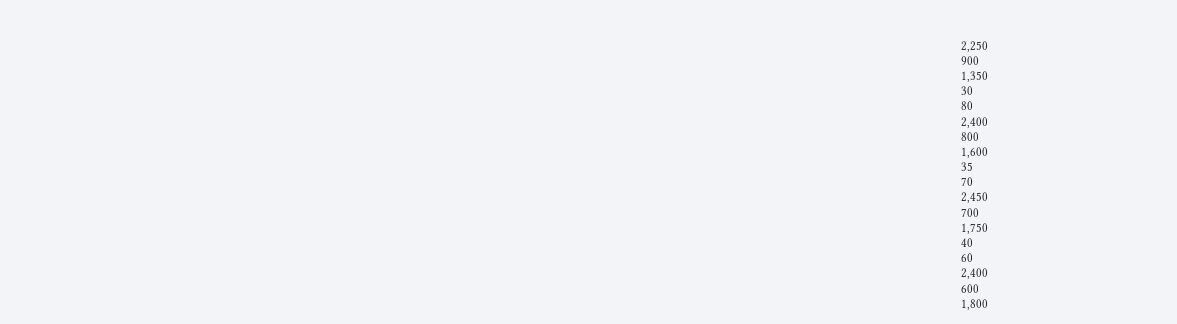2,250
900
1,350
30
80
2,400
800
1,600
35
70
2,450
700
1,750
40
60
2,400
600
1,800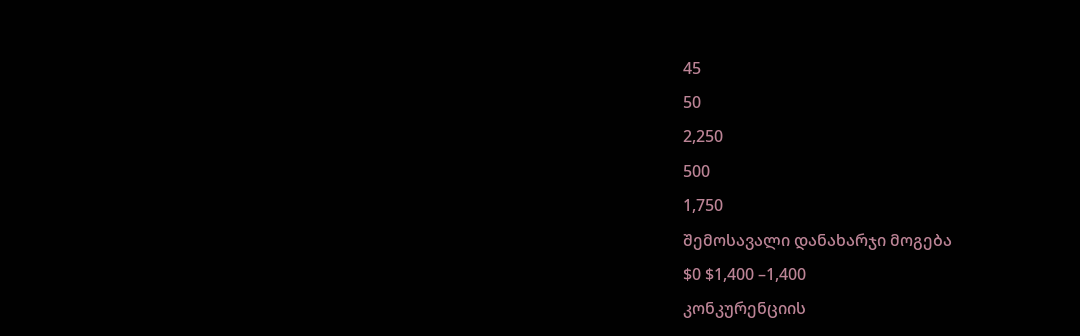45
50
2,250
500
1,750
შემოსავალი დანახარჯი მოგება
$0 $1,400 –1,400
კონკურენციის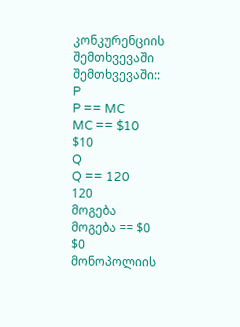კონკურენციის
შემთხვევაში
შემთხვევაში::
P
P == MC
MC == $10
$10
Q
Q == 120
120
მოგება
მოგება == $0
$0
მონოპოლიის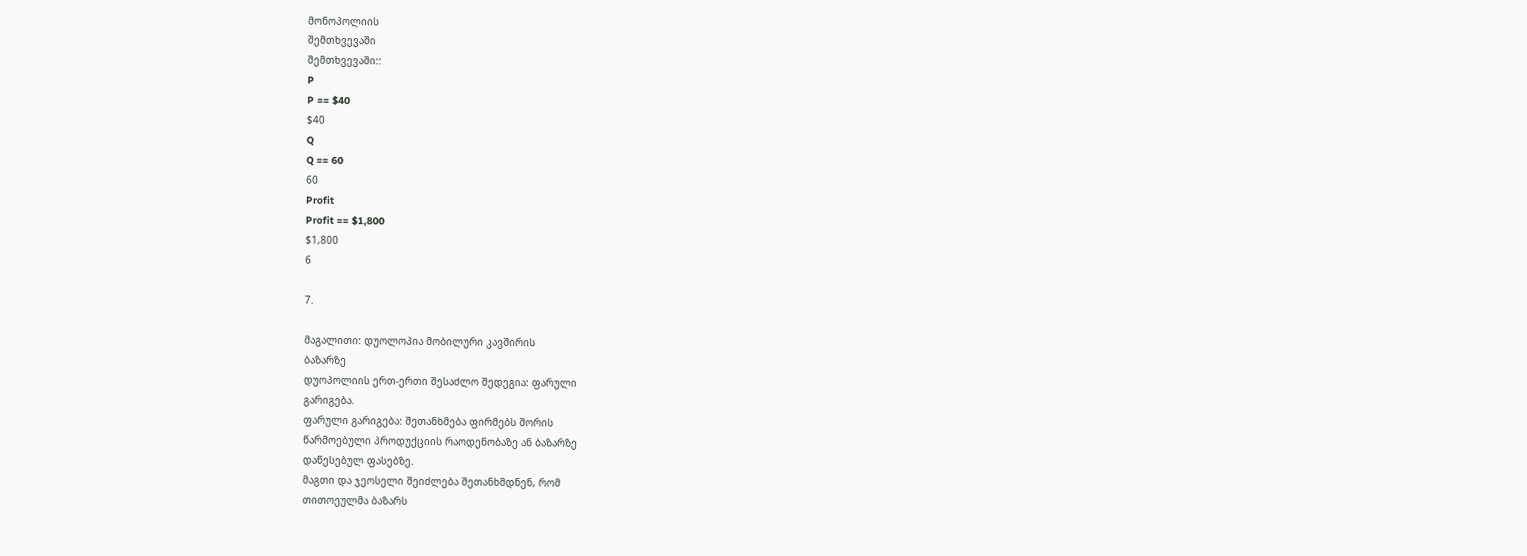მონოპოლიის
შემთხვევაში
შემთხვევაში::
P
P == $40
$40
Q
Q == 60
60
Profit
Profit == $1,800
$1,800
6

7.

მაგალითი: დუოლოპია მობილური კავშირის
ბაზარზე
დუოპოლიის ერთ-ერთი შესაძლო შედეგია: ფარული
გარიგება.
ფარული გარიგება: შეთანხმება ფირმებს შორის
წარმოებული პროდუქციის რაოდენობაზე ან ბაზარზე
დაწესებულ ფასებზე.
მაგთი და ჯეოსელი შეიძლება შეთანხმდნენ, რომ
თითოეულმა ბაზარს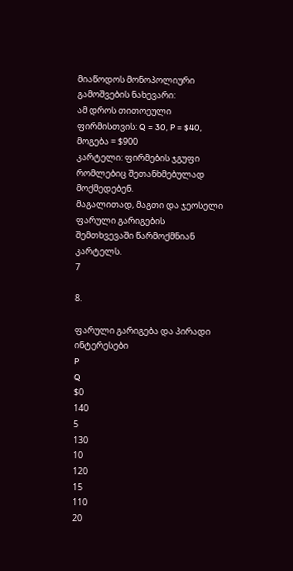მიაწოდოს მონოპოლიური
გამოშვების ნახევარი:
ამ დროს თითოეული ფირმისთვის: Q = 30, P = $40,
მოგება = $900
კარტელი: ფირმების ჯგუფი რომლებიც შეთანხმებულად
მოქმედებენ.
მაგალითად, მაგთი და ჯეოსელი ფარული გარიგების
შემთხვევაში წარმოქმნიან კარტელს.
7

8.

ფარული გარიგება და პირადი
ინტერესები
P
Q
$0
140
5
130
10
120
15
110
20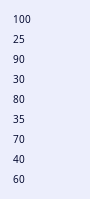100
25
90
30
80
35
70
40
60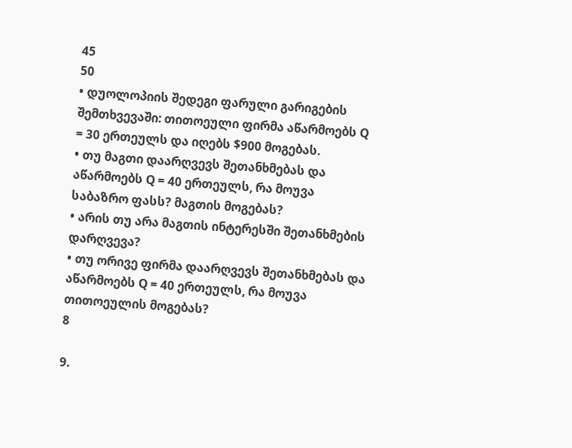45
50
• დუოლოპიის შედეგი ფარული გარიგების
შემთხვევაში: თითოეული ფირმა აწარმოებს Q
= 30 ერთეულს და იღებს $900 მოგებას.
• თუ მაგთი დაარღვევს შეთანხმებას და
აწარმოებს Q = 40 ერთეულს, რა მოუვა
საბაზრო ფასს? მაგთის მოგებას?
• არის თუ არა მაგთის ინტერესში შეთანხმების
დარღვევა?
• თუ ორივე ფირმა დაარღვევს შეთანხმებას და
აწარმოებს Q = 40 ერთეულს, რა მოუვა
თითოეულის მოგებას?
8

9.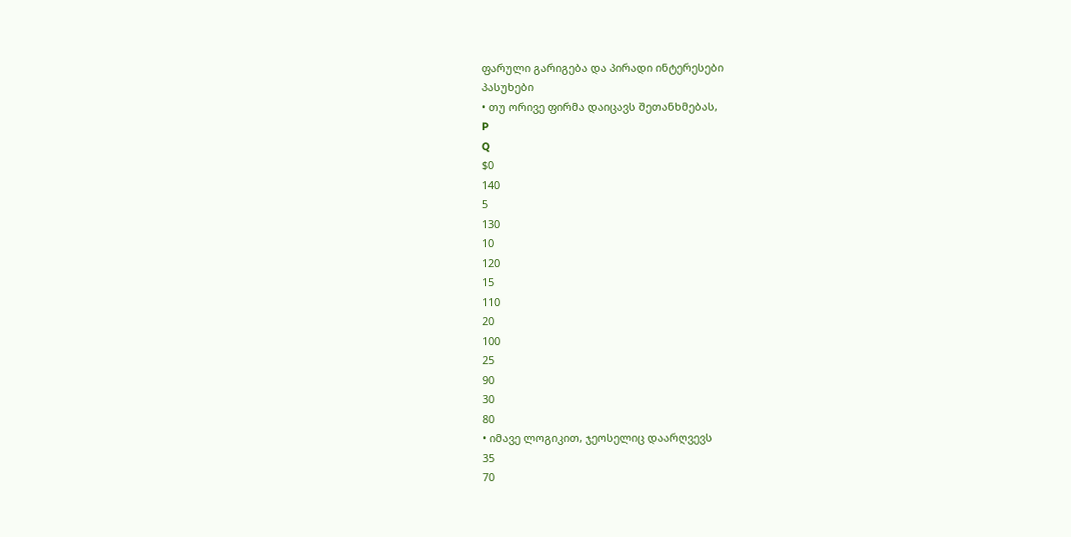ფარული გარიგება და პირადი ინტერესები
პასუხები
• თუ ორივე ფირმა დაიცავს შეთანხმებას,
P
Q
$0
140
5
130
10
120
15
110
20
100
25
90
30
80
• იმავე ლოგიკით, ჯეოსელიც დაარღვევს
35
70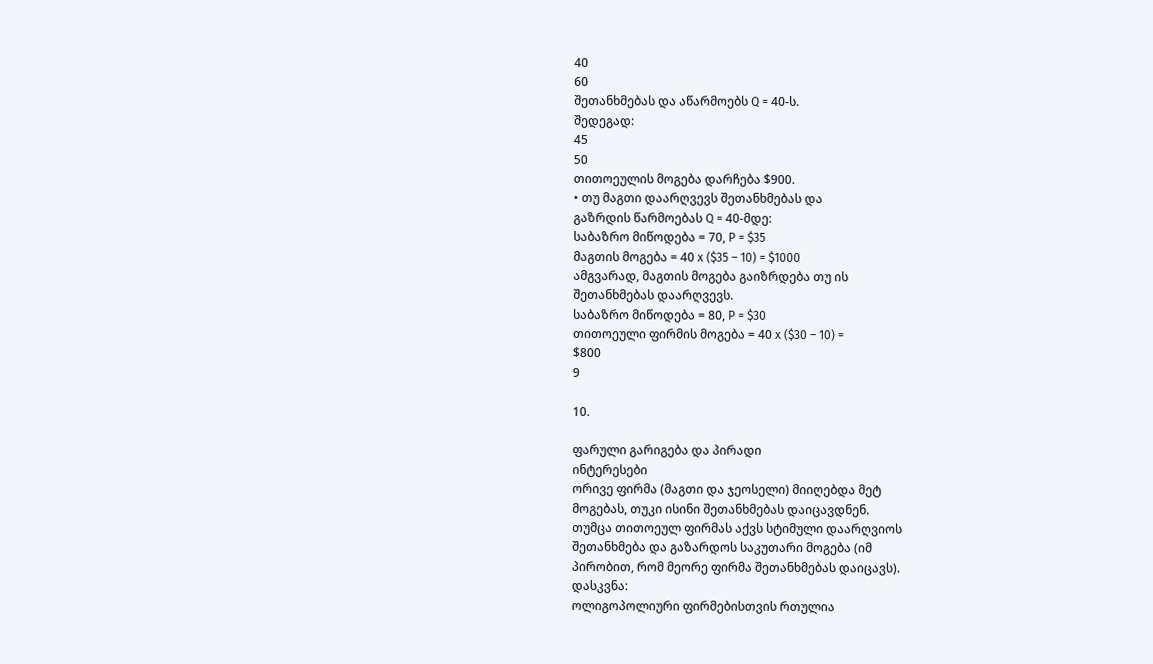40
60
შეთანხმებას და აწარმოებს Q = 40-ს.
შედეგად:
45
50
თითოეულის მოგება დარჩება $900.
• თუ მაგთი დაარღვევს შეთანხმებას და
გაზრდის წარმოებას Q = 40-მდე:
საბაზრო მიწოდება = 70, P = $35
მაგთის მოგება = 40 x ($35 – 10) = $1000
ამგვარად, მაგთის მოგება გაიზრდება თუ ის
შეთანხმებას დაარღვევს.
საბაზრო მიწოდება = 80, P = $30
თითოეული ფირმის მოგება = 40 x ($30 – 10) =
$800
9

10.

ფარული გარიგება და პირადი
ინტერესები
ორივე ფირმა (მაგთი და ჯეოსელი) მიიღებდა მეტ
მოგებას, თუკი ისინი შეთანხმებას დაიცავდნენ.
თუმცა თითოეულ ფირმას აქვს სტიმული დაარღვიოს
შეთანხმება და გაზარდოს საკუთარი მოგება (იმ
პირობით, რომ მეორე ფირმა შეთანხმებას დაიცავს).
დასკვნა:
ოლიგოპოლიური ფირმებისთვის რთულია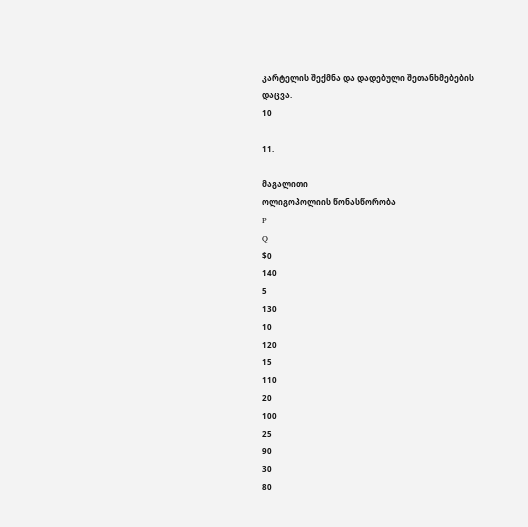კარტელის შექმნა და დადებული შეთანხმებების
დაცვა.
10

11.

მაგალითი
ოლიგოპოლიის წონასწორობა
P
Q
$0
140
5
130
10
120
15
110
20
100
25
90
30
80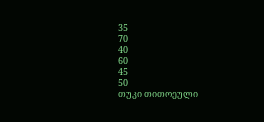35
70
40
60
45
50
თუკი თითოეული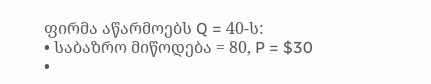ფირმა აწარმოებს Q = 40-ს:
• საბაზრო მიწოდება = 80, P = $30
•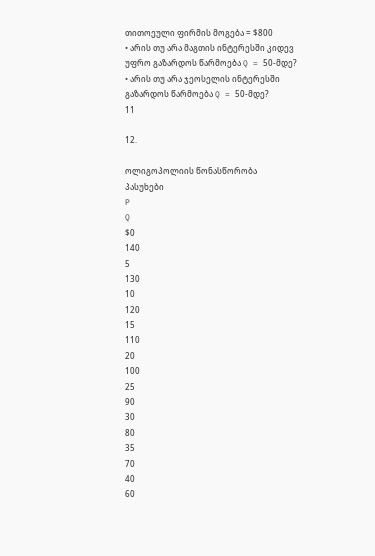თითოეული ფირმის მოგება = $800
• არის თუ არა მაგთის ინტერესში კიდევ
უფრო გაზარდოს წარმოება Q = 50-მდე?
• არის თუ არა ჯეოსელის ინტერესში
გაზარდოს წარმოება Q = 50-მდე?
11

12.

ოლიგოპოლიის წონასწორობა
პასუხები
P
Q
$0
140
5
130
10
120
15
110
20
100
25
90
30
80
35
70
40
60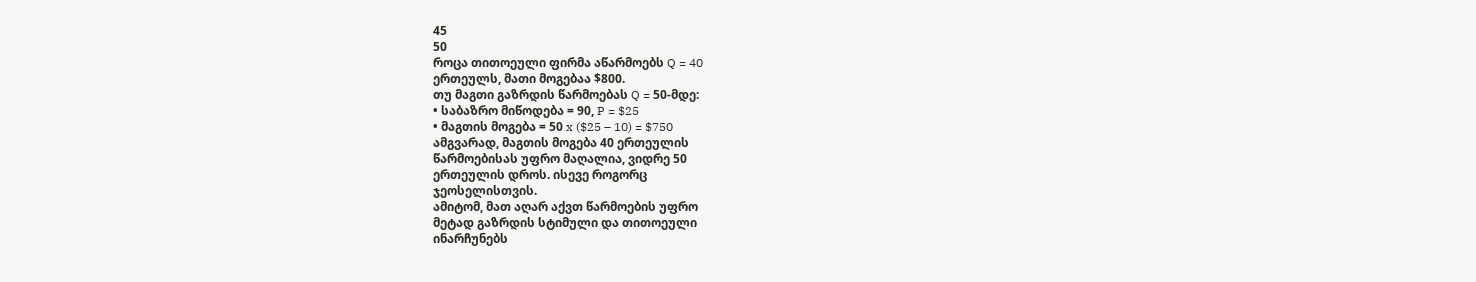45
50
როცა თითოეული ფირმა აწარმოებს Q = 40
ერთეულს, მათი მოგებაა $800.
თუ მაგთი გაზრდის წარმოებას Q = 50-მდე:
• საბაზრო მიწოდება = 90, P = $25
• მაგთის მოგება = 50 x ($25 – 10) = $750
ამგვარად, მაგთის მოგება 40 ერთეულის
წარმოებისას უფრო მაღალია, ვიდრე 50
ერთეულის დროს. ისევე როგორც
ჯეოსელისთვის.
ამიტომ, მათ აღარ აქვთ წარმოების უფრო
მეტად გაზრდის სტიმული და თითოეული
ინარჩუნებს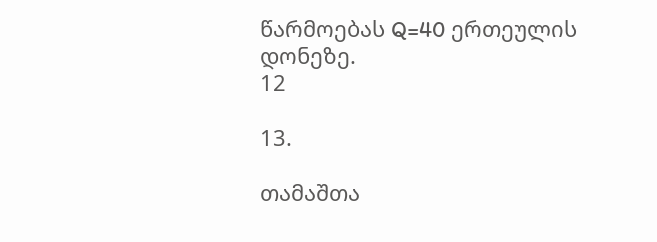წარმოებას Q=40 ერთეულის
დონეზე.
12

13.

თამაშთა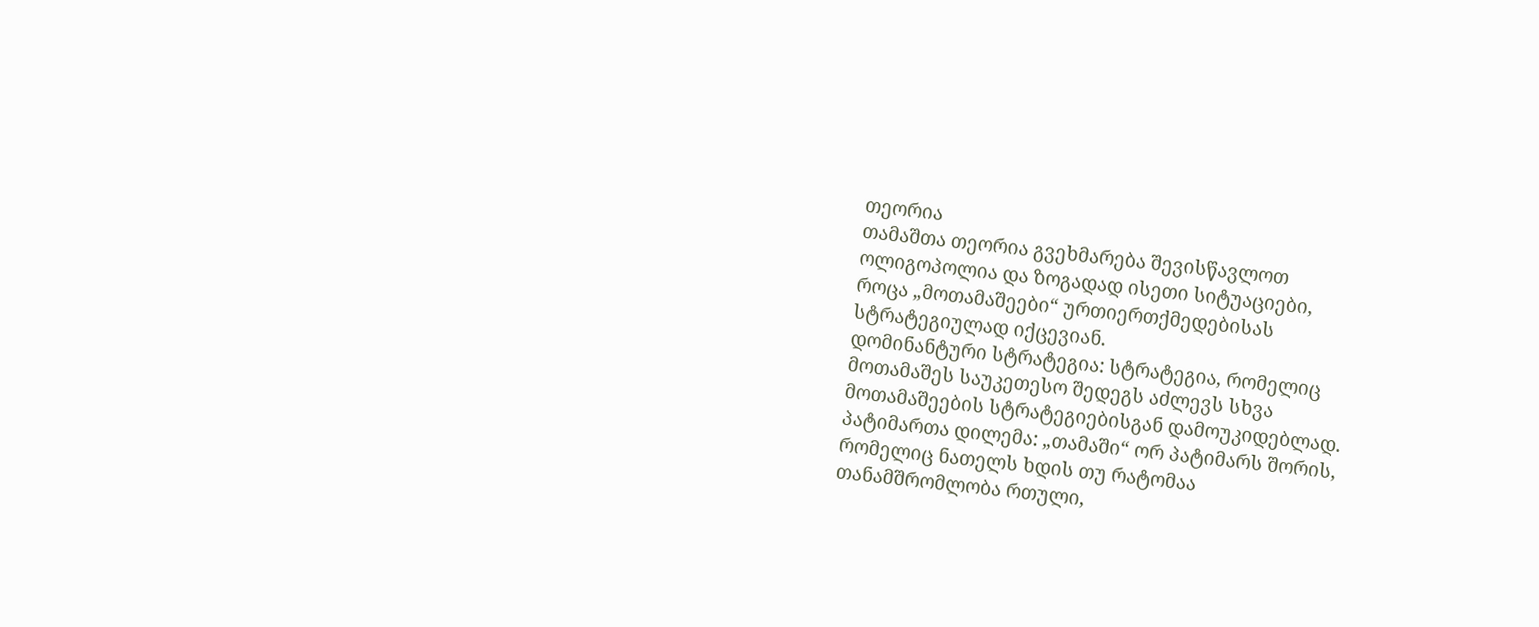თეორია
თამაშთა თეორია გვეხმარება შევისწავლოთ
ოლიგოპოლია და ზოგადად ისეთი სიტუაციები,
როცა „მოთამაშეები“ ურთიერთქმედებისას
სტრატეგიულად იქცევიან.
დომინანტური სტრატეგია: სტრატეგია, რომელიც
მოთამაშეს საუკეთესო შედეგს აძლევს სხვა
მოთამაშეების სტრატეგიებისგან დამოუკიდებლად.
პატიმართა დილემა: „თამაში“ ორ პატიმარს შორის,
რომელიც ნათელს ხდის თუ რატომაა
თანამშრომლობა რთული,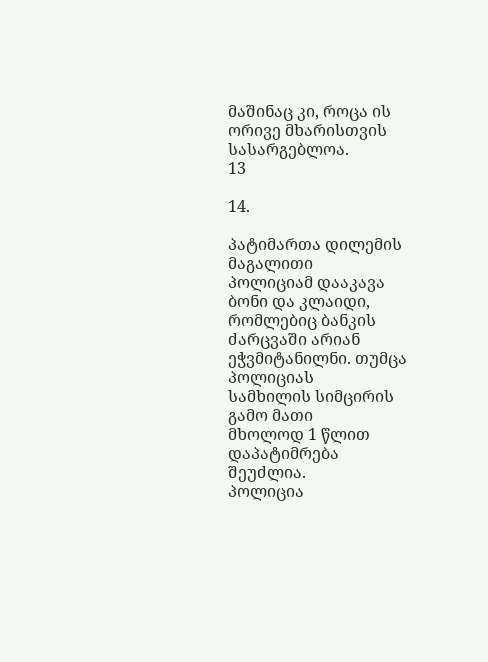მაშინაც კი, როცა ის
ორივე მხარისთვის სასარგებლოა.
13

14.

პატიმართა დილემის მაგალითი
პოლიციამ დააკავა ბონი და კლაიდი,
რომლებიც ბანკის ძარცვაში არიან
ეჭვმიტანილნი. თუმცა პოლიციას
სამხილის სიმცირის გამო მათი
მხოლოდ 1 წლით დაპატიმრება
შეუძლია.
პოლიცია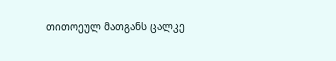თითოეულ მათგანს ცალკე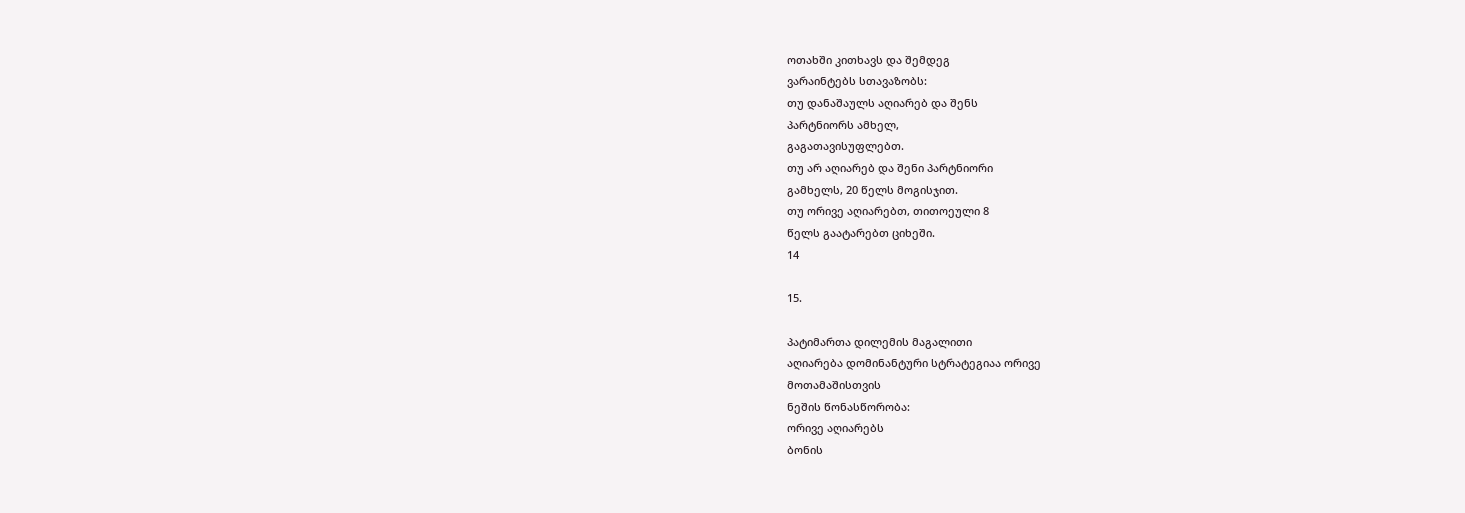ოთახში კითხავს და შემდეგ
ვარაინტებს სთავაზობს:
თუ დანაშაულს აღიარებ და შენს
პარტნიორს ამხელ,
გაგათავისუფლებთ.
თუ არ აღიარებ და შენი პარტნიორი
გამხელს, 20 წელს მოგისჯით.
თუ ორივე აღიარებთ, თითოეული 8
წელს გაატარებთ ციხეში.
14

15.

პატიმართა დილემის მაგალითი
აღიარება დომინანტური სტრატეგიაა ორივე
მოთამაშისთვის
ნეშის წონასწორობა:
ორივე აღიარებს
ბონის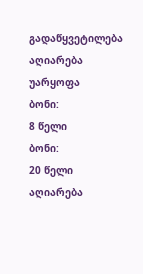გადაწყვეტილება
აღიარება
უარყოფა
ბონი:
8 წელი
ბონი:
20 წელი
აღიარება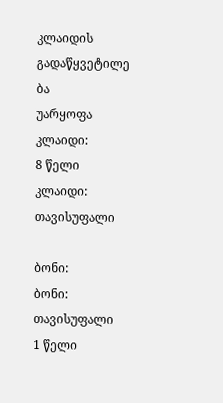კლაიდის
გადაწყვეტილე
ბა
უარყოფა
კლაიდი:
8 წელი
კლაიდი:
თავისუფალი

ბონი:
ბონი:
თავისუფალი
1 წელი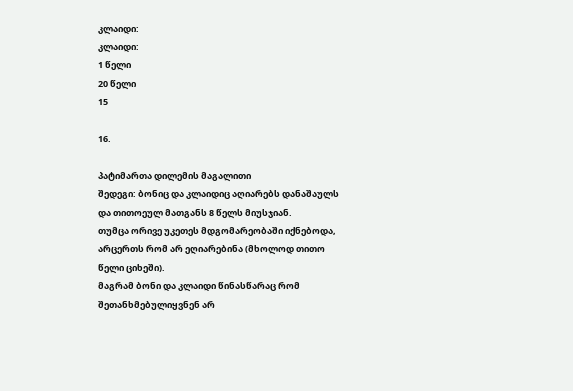კლაიდი:
კლაიდი:
1 წელი
20 წელი
15

16.

პატიმართა დილემის მაგალითი
შედეგი: ბონიც და კლაიდიც აღიარებს დანაშაულს
და თითოეულ მათგანს 8 წელს მიუსჯიან.
თუმცა ორივე უკეთეს მდგომარეობაში იქნებოდა,
არცერთს რომ არ ეღიარებინა (მხოლოდ თითო
წელი ციხეში).
მაგრამ ბონი და კლაიდი წინასწარაც რომ
შეთანხმებულიყვნენ არ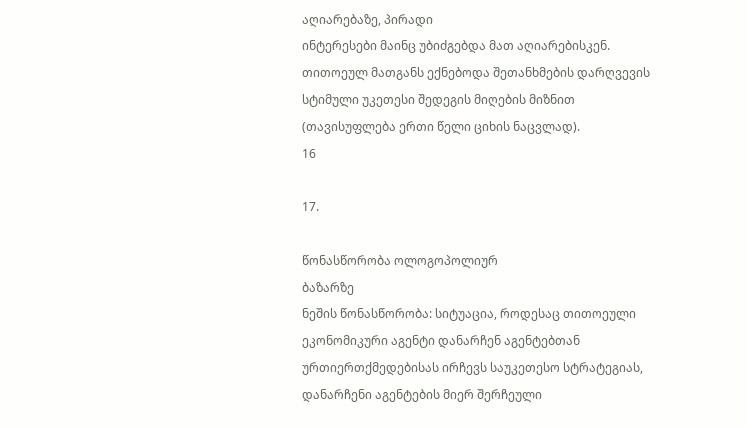აღიარებაზე, პირადი
ინტერესები მაინც უბიძგებდა მათ აღიარებისკენ.
თითოეულ მათგანს ექნებოდა შეთანხმების დარღვევის
სტიმული უკეთესი შედეგის მიღების მიზნით
(თავისუფლება ერთი წელი ციხის ნაცვლად).
16

17.

წონასწორობა ოლოგოპოლიურ
ბაზარზე
ნეშის წონასწორობა: სიტუაცია, როდესაც თითოეული
ეკონომიკური აგენტი დანარჩენ აგენტებთან
ურთიერთქმედებისას ირჩევს საუკეთესო სტრატეგიას,
დანარჩენი აგენტების მიერ შერჩეული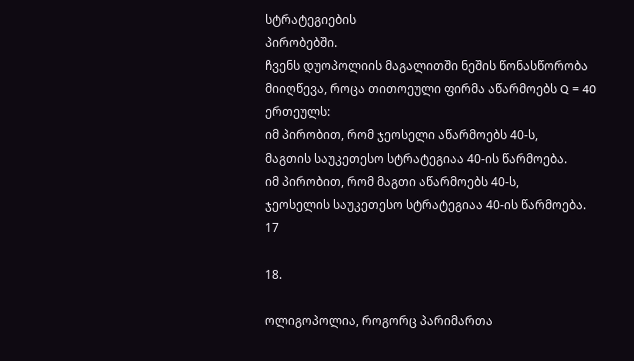სტრატეგიების
პირობებში.
ჩვენს დუოპოლიის მაგალითში ნეშის წონასწორობა
მიიღწევა, როცა თითოეული ფირმა აწარმოებს Q = 40
ერთეულს:
იმ პირობით, რომ ჯეოსელი აწარმოებს 40-ს,
მაგთის საუკეთესო სტრატეგიაა 40-ის წარმოება.
იმ პირობით, რომ მაგთი აწარმოებს 40-ს,
ჯეოსელის საუკეთესო სტრატეგიაა 40-ის წარმოება.
17

18.

ოლიგოპოლია, როგორც პარიმართა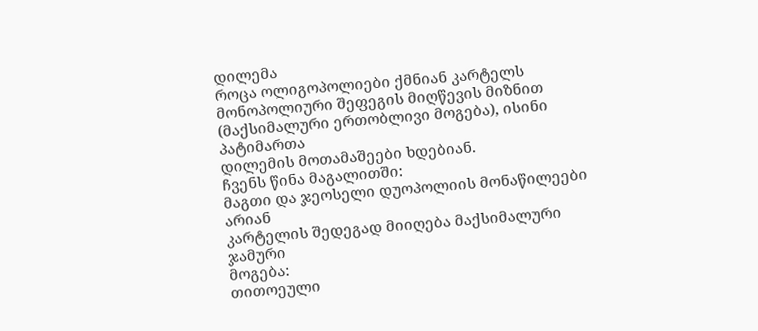დილემა
როცა ოლიგოპოლიები ქმნიან კარტელს
მონოპოლიური შეფეგის მიღწევის მიზნით
(მაქსიმალური ერთობლივი მოგება), ისინი პატიმართა
დილემის მოთამაშეები ხდებიან.
ჩვენს წინა მაგალითში:
მაგთი და ჯეოსელი დუოპოლიის მონაწილეები არიან
კარტელის შედეგად მიიღება მაქსიმალური ჯამური
მოგება:
თითოეული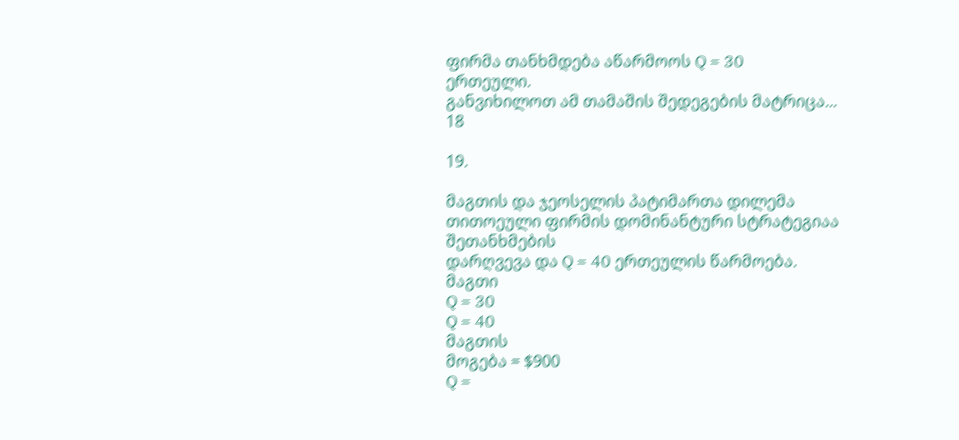ფირმა თანხმდება აწარმოოს Q = 30
ერთეული.
განვიხილოთ ამ თამაშის შედეგების მატრიცა...
18

19.

მაგთის და ჯეოსელის პატიმართა დილემა
თითოეული ფირმის დომინანტური სტრატეგიაა შეთანხმების
დარღვევა და Q = 40 ერთეულის წარმოება.
მაგთი
Q = 30
Q = 40
მაგთის
მოგება = $900
Q =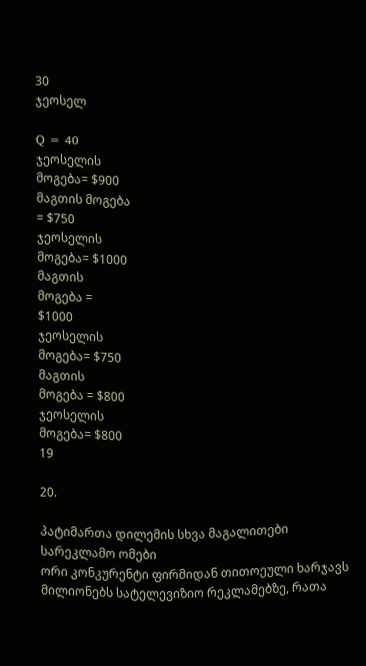30
ჯეოსელ

Q = 40
ჯეოსელის
მოგება= $900
მაგთის მოგება
= $750
ჯეოსელის
მოგება= $1000
მაგთის
მოგება =
$1000
ჯეოსელის
მოგება= $750
მაგთის
მოგება = $800
ჯეოსელის
მოგება= $800
19

20.

პატიმართა დილემის სხვა მაგალითები
სარეკლამო ომები
ორი კონკურენტი ფირმიდან თითოეული ხარჯავს
მილიონებს სატელევიზიო რეკლამებზე, რათა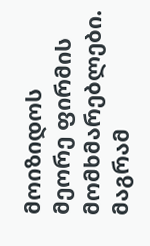მოიზიდოს
მეორე ფირმის მომხმარებლები. მაგრამ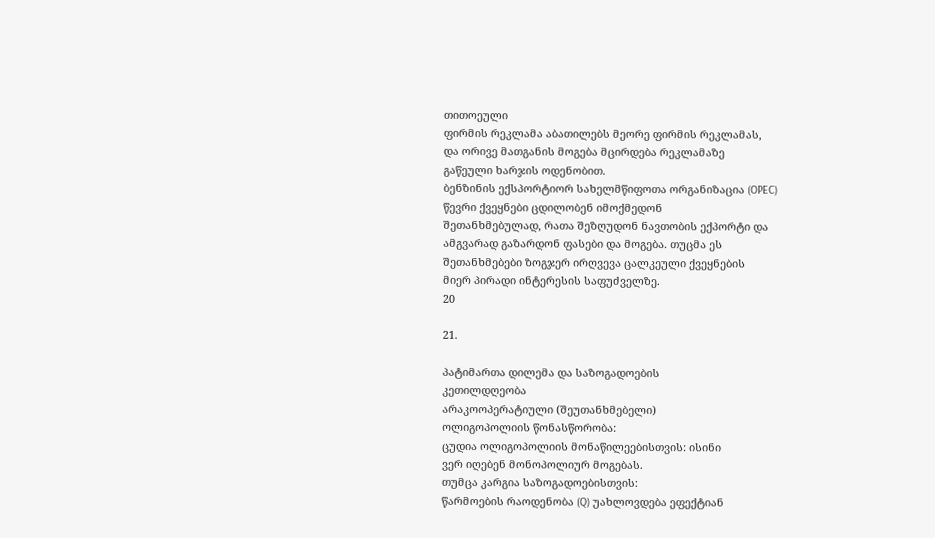თითოეული
ფირმის რეკლამა აბათილებს მეორე ფირმის რეკლამას,
და ორივე მათგანის მოგება მცირდება რეკლამაზე
გაწეული ხარჯის ოდენობით.
ბენზინის ექსპორტიორ სახელმწიფოთა ორგანიზაცია (OPEC)
წევრი ქვეყნები ცდილობენ იმოქმედონ
შეთანხმებულად, რათა შეზღუდონ ნავთობის ექპორტი და
ამგვარად გაზარდონ ფასები და მოგება. თუცმა ეს
შეთანხმებები ზოგჯერ ირღვევა ცალკეული ქვეყნების
მიერ პირადი ინტერესის საფუძველზე.
20

21.

პატიმართა დილემა და საზოგადოების
კეთილდღეობა
არაკოოპერატიული (შეუთანხმებელი)
ოლიგოპოლიის წონასწორობა:
ცუდია ოლიგოპოლიის მონაწილეებისთვის: ისინი
ვერ იღებენ მონოპოლიურ მოგებას.
თუმცა კარგია საზოგადოებისთვის:
წარმოების რაოდენობა (Q) უახლოვდება ეფექტიან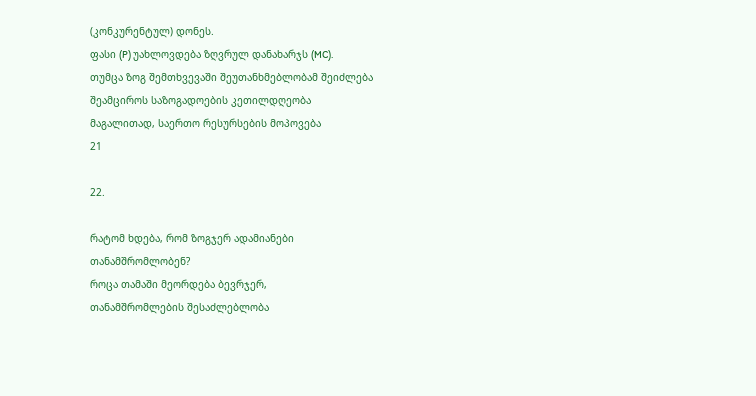(კონკურენტულ) დონეს.
ფასი (P) უახლოვდება ზღვრულ დანახარჯს (MC).
თუმცა ზოგ შემთხვევაში შეუთანხმებლობამ შეიძლება
შეამციროს საზოგადოების კეთილდღეობა
მაგალითად, საერთო რესურსების მოპოვება
21

22.

რატომ ხდება, რომ ზოგჯერ ადამიანები
თანამშრომლობენ?
როცა თამაში მეორდება ბევრჯერ,
თანამშრომლების შესაძლებლობა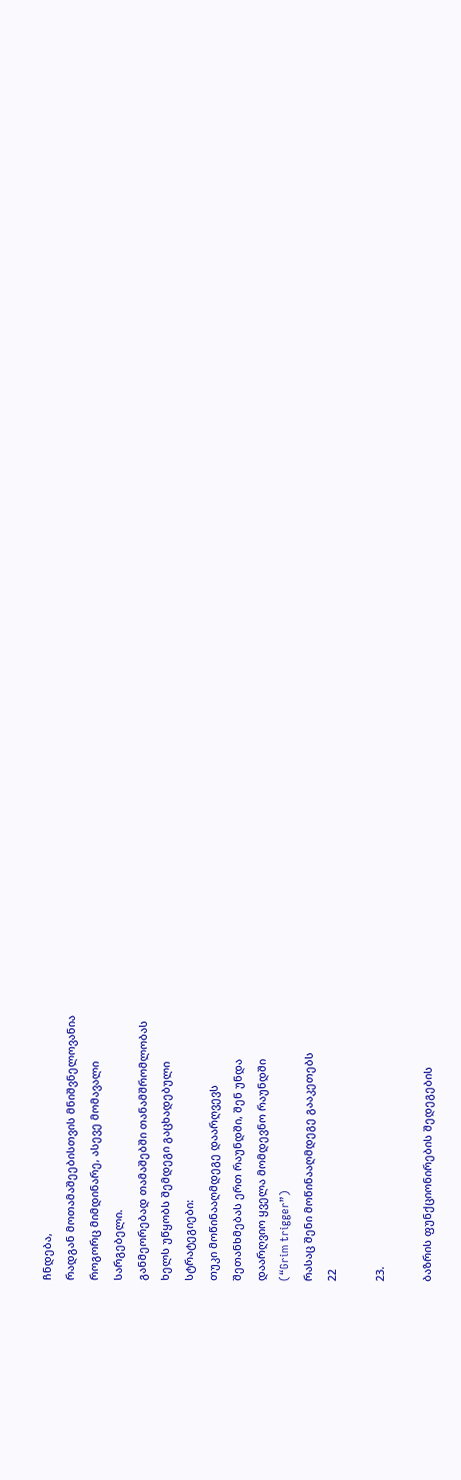ჩნდება,
რადგან მოთამაშეებისთვის მნიშვნელოვანია
როგორც მიმდინარე, ასევე მომავალი
სარგებელი.
განმეორებად თამაშებში თანამშრომლობას
ხელს უწყობს შემდეგი გაცხადებული
სტრატეგიები:
თუკი მოწინააღმდეგე დაარღვევს
შეთანხმებას ერთ რაუნდში, შენ უნდა
დაარღვიო ყველა მომდევნო რაუნდში
(“Grim trigger”)
რასაც შენი მოწინააღმდეგე გააკეთებს
22

23.

ბაზრის ფუნქციონირების შედეგების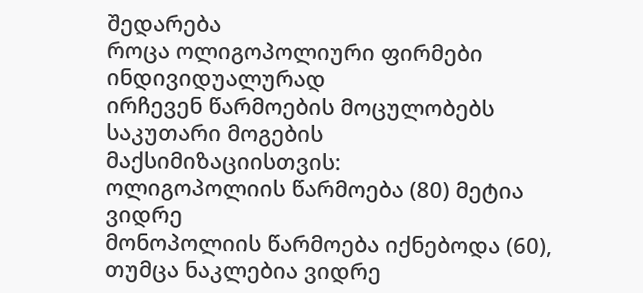შედარება
როცა ოლიგოპოლიური ფირმები ინდივიდუალურად
ირჩევენ წარმოების მოცულობებს საკუთარი მოგების
მაქსიმიზაციისთვის:
ოლიგოპოლიის წარმოება (80) მეტია ვიდრე
მონოპოლიის წარმოება იქნებოდა (60),
თუმცა ნაკლებია ვიდრე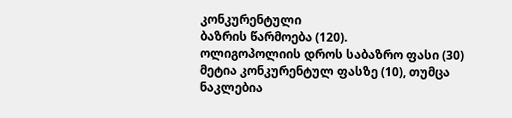კონკურენტული
ბაზრის წარმოება (120).
ოლიგოპოლიის დროს საბაზრო ფასი (30)
მეტია კონკურენტულ ფასზე (10), თუმცა
ნაკლებია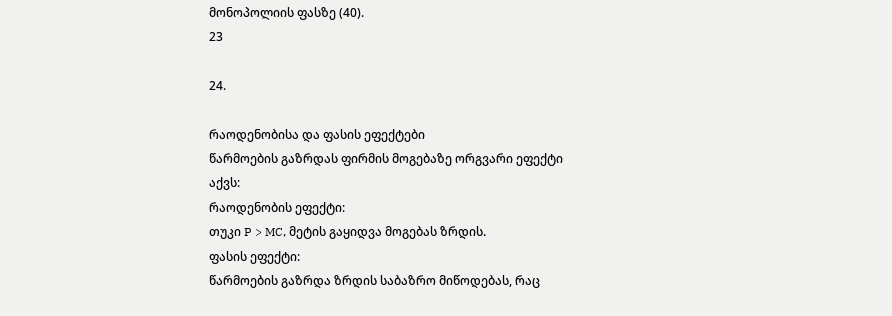მონოპოლიის ფასზე (40).
23

24.

რაოდენობისა და ფასის ეფექტები
წარმოების გაზრდას ფირმის მოგებაზე ორგვარი ეფექტი
აქვს:
რაოდენობის ეფექტი:
თუკი P > MC, მეტის გაყიდვა მოგებას ზრდის.
ფასის ეფექტი:
წარმოების გაზრდა ზრდის საბაზრო მიწოდებას, რაც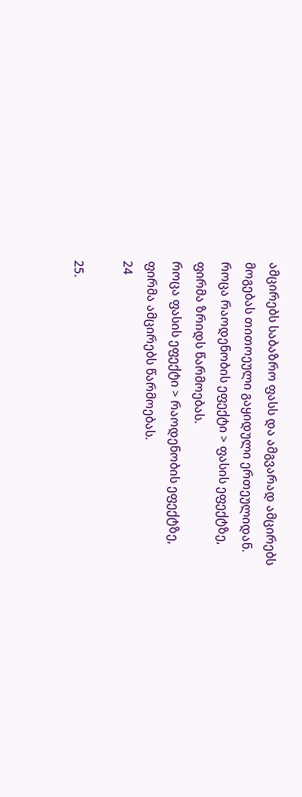ამცირებს საბაზრო ფასს და ამგვარად ამცირებს
მოგებას თითოეული გაყიდული ერთეულიდან.
როცა რაოდენობის ეფექტი > ფასის ეფექტზე,
ფირმა ზრიდს წარმოებას.
როცა ფასის ეფექტი > რაოდენობის ეფექტზე,
ფირმა ამცირებს წარმოებას.
24

25.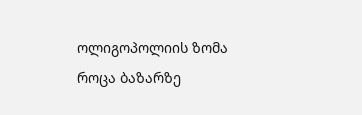ოლიგოპოლიის ზომა
როცა ბაზარზე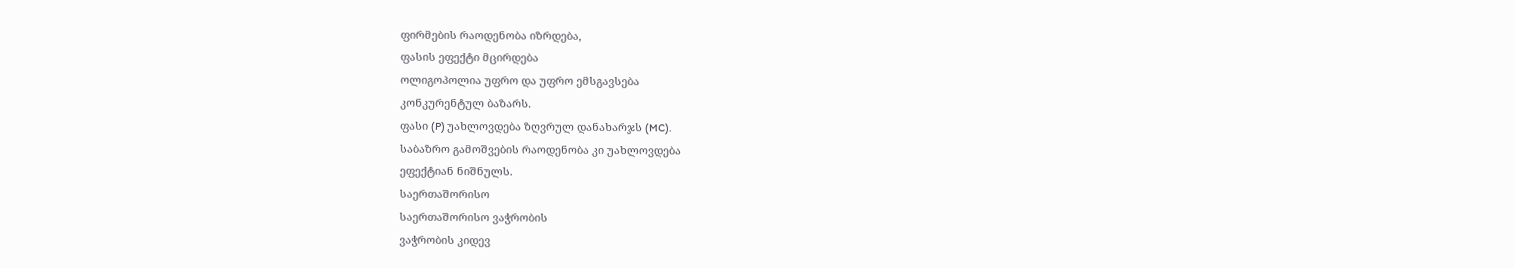ფირმების რაოდენობა იზრდება,
ფასის ეფექტი მცირდება
ოლიგოპოლია უფრო და უფრო ემსგავსება
კონკურენტულ ბაზარს.
ფასი (P) უახლოვდება ზღვრულ დანახარჯს (MC).
საბაზრო გამოშვების რაოდენობა კი უახლოვდება
ეფექტიან ნიშნულს.
საერთაშორისო
საერთაშორისო ვაჭრობის
ვაჭრობის კიდევ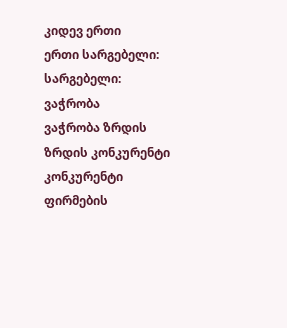კიდევ ერთი
ერთი სარგებელი:
სარგებელი:
ვაჭრობა
ვაჭრობა ზრდის
ზრდის კონკურენტი
კონკურენტი ფირმების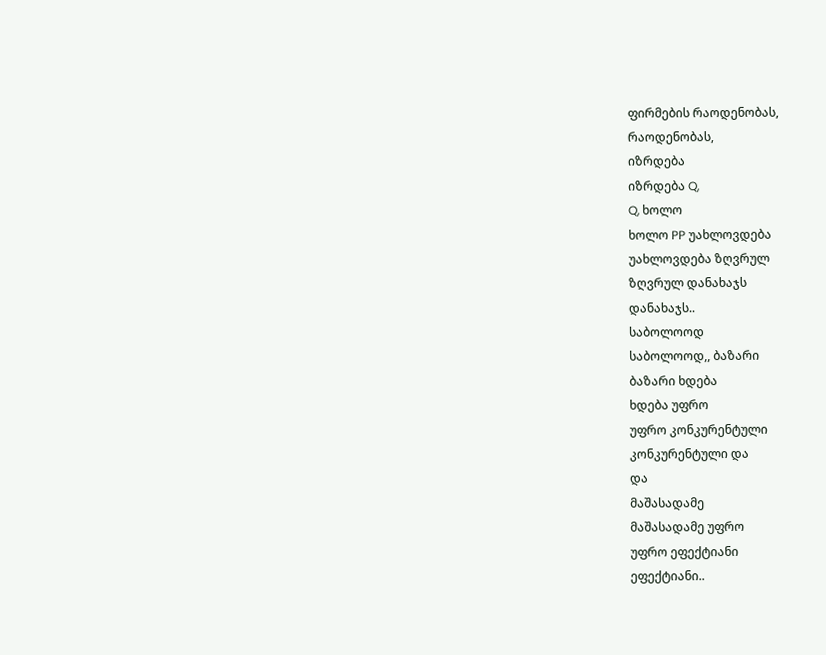ფირმების რაოდენობას,
რაოდენობას,
იზრდება
იზრდება Q,
Q, ხოლო
ხოლო PP უახლოვდება
უახლოვდება ზღვრულ
ზღვრულ დანახაჯს
დანახაჯს..
საბოლოოდ
საბოლოოდ,, ბაზარი
ბაზარი ხდება
ხდება უფრო
უფრო კონკურენტული
კონკურენტული და
და
მაშასადამე
მაშასადამე უფრო
უფრო ეფექტიანი
ეფექტიანი..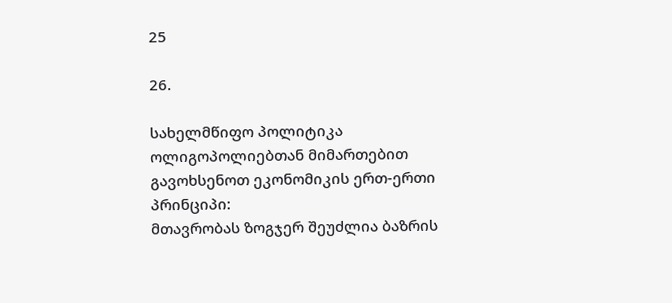25

26.

სახელმწიფო პოლიტიკა
ოლიგოპოლიებთან მიმართებით
გავოხსენოთ ეკონომიკის ერთ-ერთი პრინციპი:
მთავრობას ზოგჯერ შეუძლია ბაზრის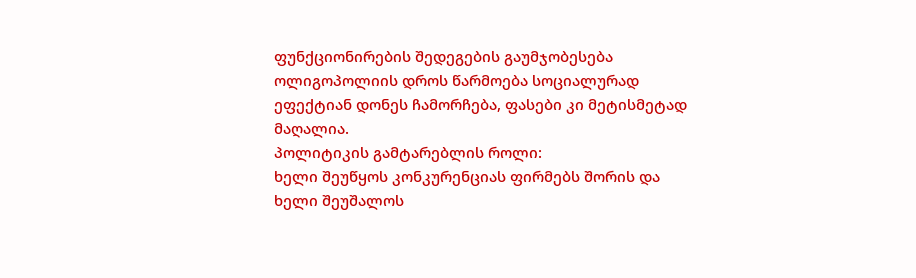ფუნქციონირების შედეგების გაუმჯობესება
ოლიგოპოლიის დროს წარმოება სოციალურად
ეფექტიან დონეს ჩამორჩება, ფასები კი მეტისმეტად
მაღალია.
პოლიტიკის გამტარებლის როლი:
ხელი შეუწყოს კონკურენციას ფირმებს შორის და
ხელი შეუშალოს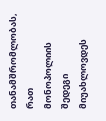თანამშრომლობას, რათ
მონოპოლიის შედეგი მიუახლოვდეს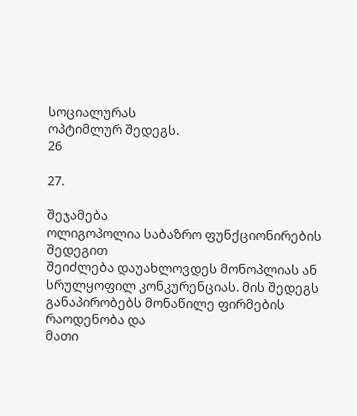სოციალურას
ოპტიმლურ შედეგს.
26

27.

შეჯამება
ოლიგოპოლია საბაზრო ფუნქციონირების შედეგით
შეიძლება დაუახლოვდეს მონოპლიას ან
სრულყოფილ კონკურენციას. მის შედეგს
განაპირობებს მონაწილე ფირმების რაოდენობა და
მათი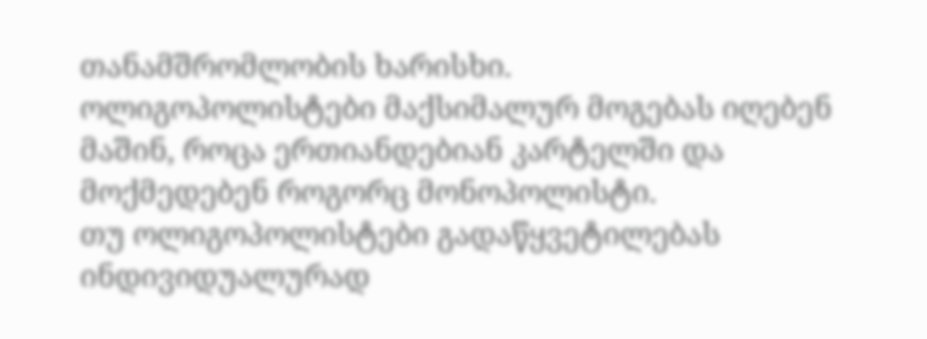თანამშრომლობის ხარისხი.
ოლიგოპოლისტები მაქსიმალურ მოგებას იღებენ
მაშინ, როცა ერთიანდებიან კარტელში და
მოქმედებენ როგორც მონოპოლისტი.
თუ ოლიგოპოლისტები გადაწყვეტილებას
ინდივიდუალურად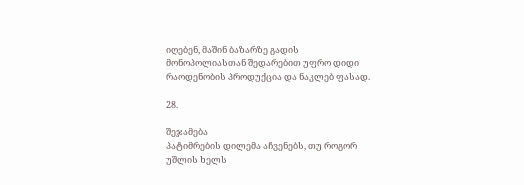იღებენ, მაშინ ბაზარზე გადის
მონოპოლიასთან შედარებით უფრო დიდი
რაოდენობის პროდუქცია და ნაკლებ ფასად.

28.

შეჯამება
პატიმრების დილემა აჩვენებს, თუ როგორ
უშლის ხელს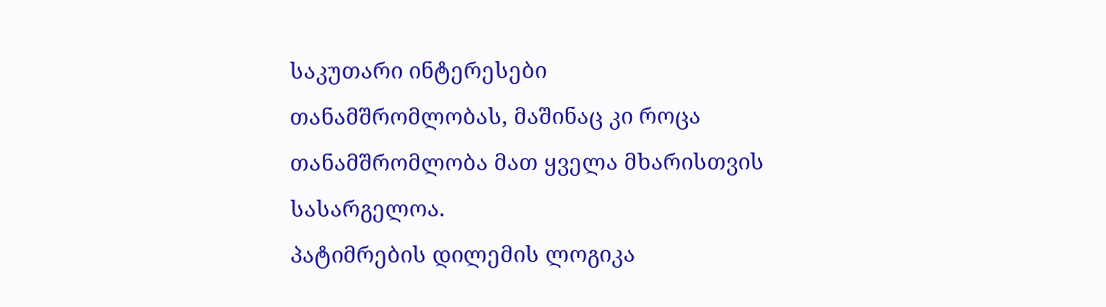საკუთარი ინტერესები
თანამშრომლობას, მაშინაც კი როცა
თანამშრომლობა მათ ყველა მხარისთვის
სასარგელოა.
პატიმრების დილემის ლოგიკა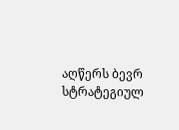აღწერს ბევრ
სტრატეგიულ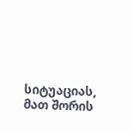სიტუაციას, მათ შორის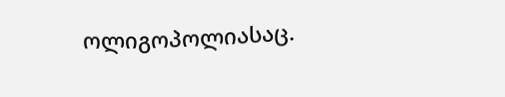ოლიგოპოლიასაც.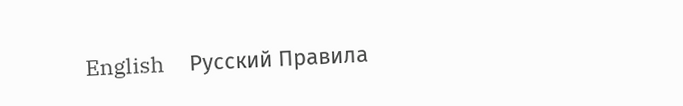English     Русский Правила